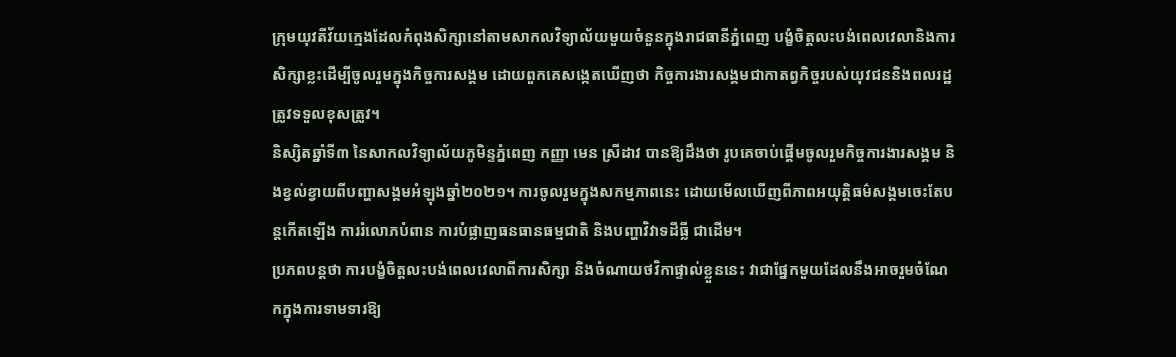ក្រុមយុវតីវ័យក្មេងដែលកំពុងសិក្សានៅតាមសាកលវិទ្យាល័យមួយចំនួនក្នុងរាជធានីភ្នំពេញ បង្ខំចិត្តលះបង់ពេលវេលានិងការសិក្សាខ្លះដើម្បីចូលរួមក្នុងកិច្ចការសង្គម ដោយពួកគេសង្កេតឃើញថា កិច្ចការងារសង្គមជាកាតព្វកិច្ចរបស់យុវជននិងពលរដ្ឋត្រូវទទួលខុសត្រូវ។
និស្សិតឆ្នាំទី៣ នៃសាកលវិទ្យាល័យភូមិន្ទភ្នំពេញ កញ្ញា មេន ស្រីដាវ បានឱ្យដឹងថា រូបគេចាប់ផ្ដើមចូលរួមកិច្ចការងារសង្គម និងខ្វល់ខ្វាយពីបញ្ហាសង្គមអំឡុងឆ្នាំ២០២១។ ការចូលរួមក្នុងសកម្មភាពនេះ ដោយមើលឃើញពីភាពអយុត្តិធម៌សង្គមចេះតែបន្តកើតឡើង ការរំលោភបំពាន ការបំផ្លាញធនធានធម្មជាតិ និងបញ្ហាវិវាទដីធ្លី ជាដើម។
ប្រភពបន្តថា ការបង្ខំចិត្តលះបង់ពេលវេលាពីការសិក្សា និងចំណាយថវិកាផ្ទាល់ខ្លួននេះ វាជាផ្នែកមួយដែលនឹងអាចរួមចំណែកក្នុងការទាមទារឱ្យ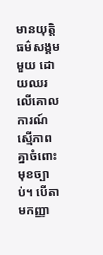មានយុត្តិធម៌សង្គមមួយ ដោយឈរលើគោលការណ៍ស្មើភាពគ្នាចំពោះមុខច្បាប់។ បើតាមកញ្ញា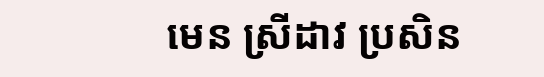មេន ស្រីដាវ ប្រសិន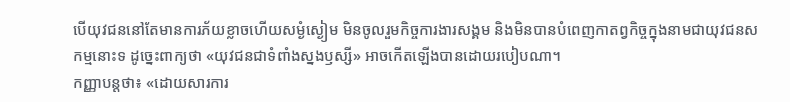បើយុវជននៅតែមានការភ័យខ្លាចហើយសម្ងំស្ងៀម មិនចូលរួមកិច្ចការងារសង្គម និងមិនបានបំពេញកាតព្វកិច្ចក្នុងនាមជាយុវជនសកម្មនោះទ ដូច្នេះពាក្យថា «យុវជនជាទំពាំងស្នងឫស្សី» អាចកើតឡើងបានដោយរបៀបណា។
កញ្ញាបន្តថា៖ «ដោយសារការ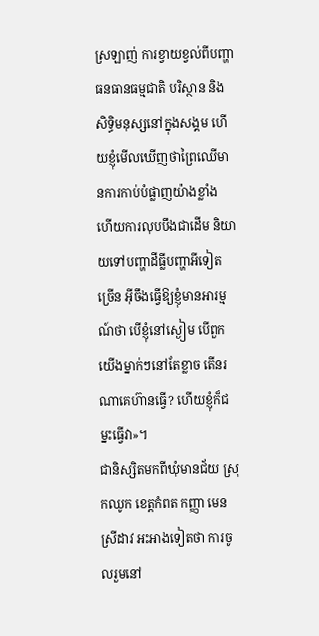ស្រឡាញ់ ការខ្វាយខ្វល់ពីបញ្ហាធនធានធម្មជាតិ បរិស្ថាន និងសិទ្ធិមនុស្សនៅក្នុងសង្គម ហើយខ្ញុំមើលឃើញថាព្រៃឈើមានការកាប់បំផ្លាញយ៉ាងខ្លាំង ហើយការលុបបឹងជាដើម និយាយទៅបញ្ហាដីធ្លីបញ្ហាអីទៀតច្រើន អ៊ីចឹងធ្វើឱ្យខ្ញុំមានអារម្មណ៍ថា បើខ្ញុំនៅស្ងៀម បើពួកយើងម្នាក់ៗនៅតែខ្លាច តើនរណាគេហ៊ានធ្វើ? ហើយខ្ញុំក៏ជម្នះធ្វើវា»។
ជានិស្សិតមកពីឃុំមានជ័យ ស្រុកឈូក ខេត្តកំពត កញ្ញា មេន ស្រីដាវ អះអាងទៀតថា ការចូលរួមនៅ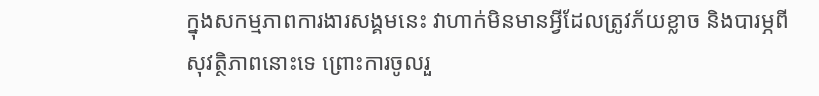ក្នុងសកម្មភាពការងារសង្គមនេះ វាហាក់មិនមានអ្វីដែលត្រូវភ័យខ្លាច និងបារម្ភពីសុវត្ថិភាពនោះទេ ព្រោះការចូលរួ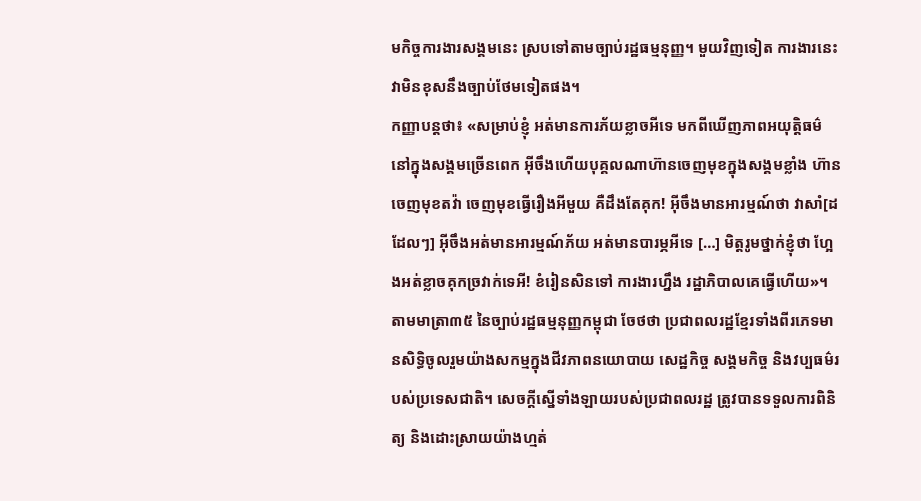មកិច្ចការងារសង្គមនេះ ស្របទៅតាមច្បាប់រដ្ឋធម្មនុញ្ញ។ មួយវិញទៀត ការងារនេះ វាមិនខុសនឹងច្បាប់ថែមទៀតផង។
កញ្ញាបន្តថា៖ «សម្រាប់ខ្ញុំ អត់មានការភ័យខ្លាចអីទេ មកពីឃើញភាពអយុត្តិធម៌នៅក្នុងសង្គមច្រើនពេក អ៊ីចឹងហើយបុគ្គលណាហ៊ានចេញមុខក្នុងសង្គមខ្លាំង ហ៊ានចេញមុខតវ៉ា ចេញមុខធ្វើរឿងអីមួយ គឺដឹងតែគុក! អ៊ីចឹងមានអារម្មណ៍ថា វាសាំ[ដដែលៗ] អ៊ីចឹងអត់មានអារម្មណ៍ភ័យ អត់មានបារម្ភអីទេ […] មិត្តរូមថ្នាក់ខ្ញុំថា ហ្អែងអត់ខ្លាចគុកច្រវាក់ទេអី! ខំរៀនសិនទៅ ការងារហ្នឹង រដ្ឋាភិបាលគេធ្វើហើយ»។
តាមមាត្រា៣៥ នៃច្បាប់រដ្ឋធម្មនុញ្ញកម្ពុជា ចែថថា ប្រជាពលរដ្ឋខ្មែរទាំងពីរភេទមានសិទ្ធិចូលរួមយ៉ាងសកម្មក្នុងជីវភាពនយោបាយ សេដ្ឋកិច្ច សង្គមកិច្ច និងវប្បធម៌របស់ប្រទេសជាតិ។ សេចក្តីស្នើទាំងឡាយរបស់ប្រជាពលរដ្ឋ ត្រូវបានទទួលការពិនិត្យ និងដោះស្រាយយ៉ាងហ្មត់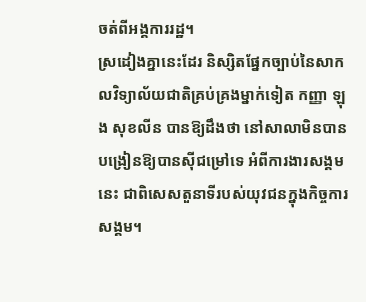ចត់ពីអង្គការរដ្ឋ។
ស្រដៀងគ្នានេះដែរ និស្សិតផ្នែកច្បាប់នៃសាកលវិទ្យាល័យជាតិគ្រប់គ្រងម្នាក់ទៀត កញ្ញា ឡុង សុខលីន បានឱ្យដឹងថា នៅសាលាមិនបានបង្រៀនឱ្យបានស៊ីជម្រៅទេ អំពីការងារសង្គមនេះ ជាពិសេសតួនាទីរបស់យុវជនក្នុងកិច្ចការសង្គម។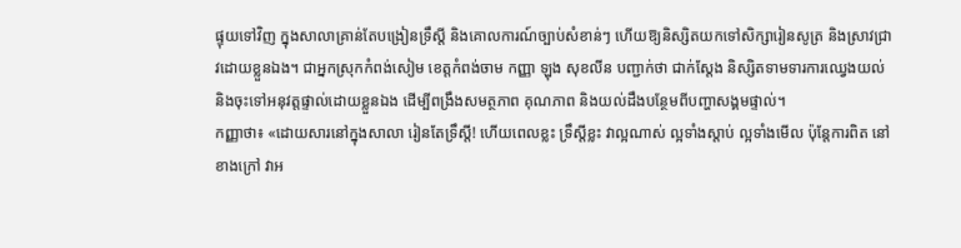ផ្ទុយទៅវិញ ក្នុងសាលាគ្រាន់តែបង្រៀនទ្រឹស្តី និងគោលការណ៍ច្បាប់សំខាន់ៗ ហើយឱ្យនិស្សិតយកទៅសិក្សារៀនសូត្រ និងស្រាវជ្រាវដោយខ្លួនឯង។ ជាអ្នកស្រុកកំពង់សៀម ខេត្តកំពង់ចាម កញ្ញា ឡុង សុខលីន បញ្ជាក់ថា ជាក់ស្តែង និស្សិតទាមទារការឈ្វេងយល់ និងចុះទៅអនុវត្តផ្ទាល់ដោយខ្លួនឯង ដើម្បីពង្រឹងសមត្ថភាព គុណភាព និងយល់ដឹងបន្ថែមពីបញ្ហាសង្គមផ្ទាល់។
កញ្ញាថា៖ «ដោយសារនៅក្នុងសាលា រៀនតែទ្រឹស្តី! ហើយពេលខ្លះ ទ្រឹស្តីខ្លះ វាល្អណាស់ ល្អទាំងស្ដាប់ ល្អទាំងមើល ប៉ុន្តែការពិត នៅខាងក្រៅ វាអ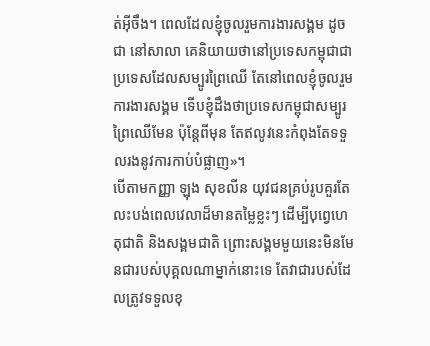ត់អ៊ីចឹង។ ពេលដែលខ្ញុំចូលរួមការងារសង្គម ដូចជា នៅសាលា គេនិយាយថានៅប្រទេសកម្ពុជាជាប្រទេសដែលសម្បូរព្រៃឈើ តែនៅពេលខ្ញុំចូលរួមការងារសង្គម ទើបខ្ញុំដឹងថាប្រទេសកម្ពុជាសម្បូរព្រៃឈើមែន ប៉ុន្តែពីមុន តែឥលូវនេះកំពុងតែទទួលរងនូវការកាប់បំផ្លាញ»។
បើតាមកញ្ញា ឡុង សុខលីន យុវជនគ្រប់រូបគួរតែលះបង់ពេលវេលាដ៏មានតម្លៃខ្លះៗ ដើម្បីបុព្វេហេតុជាតិ និងសង្គមជាតិ ព្រោះសង្គមមួយនេះមិនមែនជារបស់បុគ្គលណាម្នាក់នោះទេ តែវាជារបស់ដែលត្រូវទទួលខុ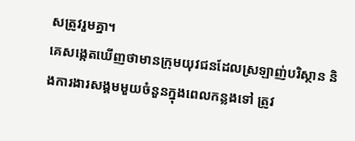សត្រូវរួមគ្នា។
គេសង្កេតឃើញថាមានក្រុមយុវជនដែលស្រឡាញ់បរិស្ថាន និងការងារសង្គមមួយចំនួនក្នុងពេលកន្លងទៅ ត្រូវ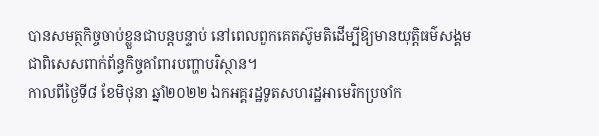បានសមត្ថកិច្ចចាប់ខ្លួនជាបន្តបន្ទាប់ នៅពេលពួកគេតស៊ូមតិដើម្បីឱ្យមានយុត្តិធម៌សង្គម ជាពិសេសពាក់ព័ន្ធកិច្ចគាំពារបញ្ហាបរិស្ថាន។
កាលពីថ្ងៃទី៨ ខែមិថុនា ឆ្នាំ២០២២ ឯកអគ្គរដ្ឋទូតសហរដ្ឋអាមេរិកប្រចាំក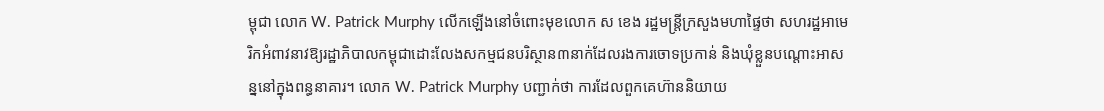ម្ពុជា លោក W. Patrick Murphy លើកឡើងនៅចំពោះមុខលោក ស ខេង រដ្ឋមន្រ្តីក្រសួងមហាផ្ទៃថា សហរដ្ឋអាមេរិកអំពាវនាវឱ្យរដ្ឋាភិបាលកម្ពុជាដោះលែងសកម្មជនបរិស្ថាន៣នាក់ដែលរងការចោទប្រកាន់ និងឃុំខ្លួនបណ្ដោះអាសន្ននៅក្នុងពន្ធនាគារ។ លោក W. Patrick Murphy បញ្ជាក់ថា ការដែលពួកគេហ៊ាននិយាយ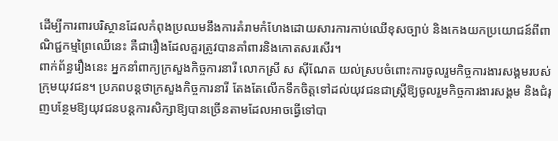ដើម្បីការពារបរិស្ថានដែលកំពុងប្រឈមនឹងការគំរាមកំហែងដោយសារការកាប់ឈើខុសច្បាប់ និងកេងយកប្រយោជន៍ពីពាណិជ្ជកម្មព្រៃឈើនេះ គឺជារឿងដែលគួរត្រូវបានគាំពារនិងកោតសរសើរ។
ពាក់ព័ន្ធរឿងនេះ អ្នកនាំពាក្យក្រសួងកិច្ចការនារី លោកស្រី ស ស៊ីណែត យល់ស្របចំពោះការចូលរួមកិច្ចការងារសង្គមរបស់ក្រុមយុវជន។ ប្រភពបន្តថាក្រសួងកិច្ចការនារី តែងតែលើកទឹកចិត្តទៅដល់យុវជនជាស្រ្តីឱ្យចូលរួមកិច្ចការងារសង្គម និងជំរុញបន្ថែមឱ្យយុវជនបន្តការសិក្សាឱ្យបានច្រើនតាមដែលអាចធ្វើទៅបា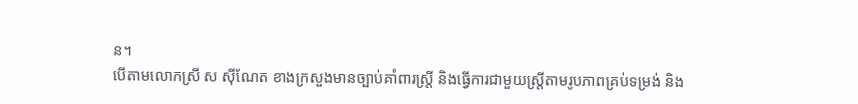ន។
បើតាមលោកស្រី ស ស៊ីណែត ខាងក្រសួងមានច្បាប់គាំពារស្ត្រី និងធ្វើការជាមួយស្រ្តីតាមរូបភាពគ្រប់ទម្រង់ និង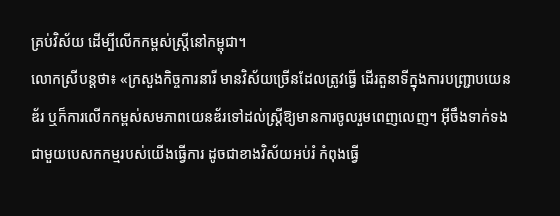គ្រប់វិស័យ ដើម្បីលើកកម្ពស់ស្រី្តនៅកម្ពុជា។
លោកស្រីបន្តថា៖ «ក្រសួងកិច្ចការនារី មានវិស័យច្រើនដែលត្រូវធ្វើ ដើរតួនាទីក្នុងការបញ្ជ្រាបយេនឌ័រ ឬក៏ការលើកកម្ពស់សមភាពយេនឌ័រទៅដល់ស្ត្រីឱ្យមានការចូលរួមពេញលេញ។ អ៊ីចឹងទាក់ទងជាមួយបេសកកម្មរបស់យើងធ្វើការ ដូចជាខាងវិស័យអប់រំ កំពុងធ្វើ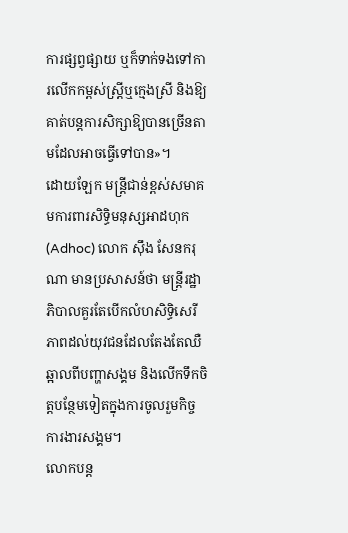ការផ្សព្វផ្សាយ ឬក៏ទាក់ទងទៅការលើកកម្ពស់ស្រ្តីឬក្មេងស្រី និងឱ្យគាត់បន្តការសិក្សាឱ្យបានច្រើនតាមដែលអាចធ្វើទៅបាន»។
ដោយឡែក មន្រ្តីជាន់ខ្ពស់សមាគមការពារសិទ្ធិមនុស្សអាដហុក (Adhoc) លោក ស៊ឹង សែនករុណា មានប្រសាសន៍ថា មន្រ្តីរដ្ឋាភិបាលគួរតែបើកលំហសិទ្ធិសេរីភាពដល់យុវជនដែលតែងតែឈឺឆ្អាលពីបញ្ហាសង្គម និងលើកទឹកចិត្តបន្ថែមទៀតក្នុងការចូលរួមកិច្ចការងារសង្គម។
លោកបន្ត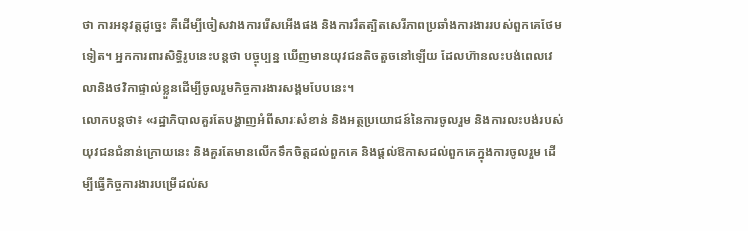ថា ការអនុវត្តដូច្នេះ គឺដើម្បីចៀសវាងការរើសអើងផង និងការរឹតត្បិតសេរីភាពប្រឆាំងការងាររបស់ពួកគេថែមទៀត។ អ្នកការពារសិទ្ធិរូបនេះបន្តថា បច្ចុប្បន្ន ឃើញមានយុវជនតិចតួចនៅឡើយ ដែលហ៊ានលះបង់ពេលវេលានិងថវិកាផ្ទាល់ខ្លួនដើម្បីចូលរួមកិច្ចការងារសង្គមបែបនេះ។
លោកបន្តថា៖ «រដ្ឋាភិបាលគួរតែបង្ហាញអំពីសារៈសំខាន់ និងអត្ថប្រយោជន៍នៃការចូលរួម និងការលះបង់របស់យុវជនជំនាន់ក្រោយនេះ និងគួរតែមានលើកទឹកចិត្តដល់ពួកគេ និងផ្តល់ឱកាសដល់ពួកគេក្នុងការចូលរួម ដើម្បីធ្វើកិច្ចការងារបម្រើដល់ស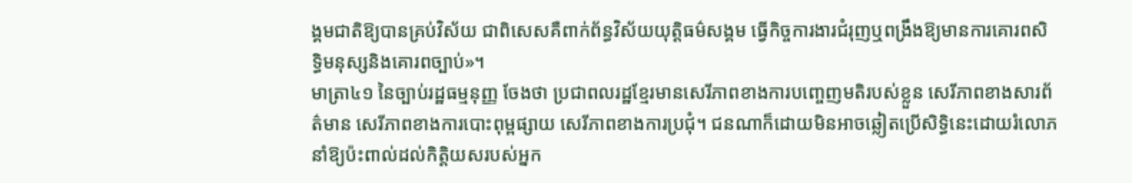ង្គមជាតិឱ្យបានគ្រប់វិស័យ ជាពិសេសគឺពាក់ព័ន្ធវិស័យយុត្តិធម៌សង្គម ធ្វើកិច្ចការងារជំរុញឬពង្រឹងឱ្យមានការគោរពសិទ្ធិមនុស្សនិងគោរពច្បាប់»។
មាត្រា៤១ នៃច្បាប់រដ្ឋធម្មនុញ្ញ ចែងថា ប្រជាពលរដ្ឋខ្មែរមានសេរីភាពខាងការបញ្ចេញមតិរបស់ខ្លួន សេរីភាពខាងសារព័ត៌មាន សេរីភាពខាងការបោះពុម្ពផ្សាយ សេរីភាពខាងការប្រជុំ។ ជនណាក៏ដោយមិនអាចឆ្លៀតប្រើសិទ្ធិនេះដោយរំលោភ នាំឱ្យប៉ះពាល់ដល់កិត្តិយសរបស់អ្នក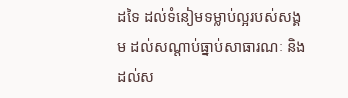ដទៃ ដល់ទំនៀមទម្លាប់ល្អរបស់សង្គម ដល់សណ្ដាប់ធ្នាប់សាធារណៈ និងដល់ស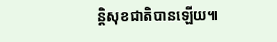ន្តិសុខជាតិបានឡើយ៕